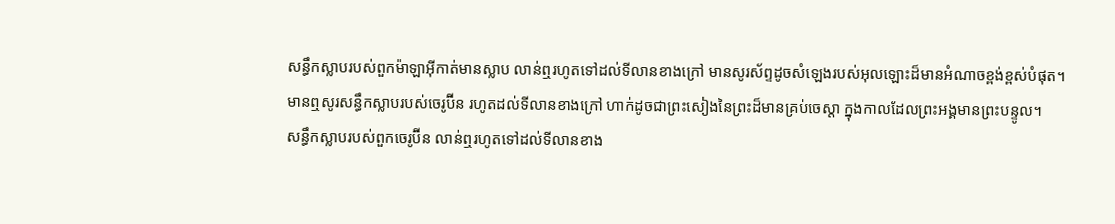សន្ធឹកស្លាបរបស់ពួកម៉ាឡាអ៊ីកាត់មានស្លាប លាន់ឮរហូតទៅដល់ទីលានខាងក្រៅ មានសូរស័ព្ទដូចសំឡេងរបស់អុលឡោះដ៏មានអំណាចខ្ពង់ខ្ពស់បំផុត។
មានឮសូរសន្ធឹកស្លាបរបស់ចេរូប៊ីន រហូតដល់ទីលានខាងក្រៅ ហាក់ដូចជាព្រះសៀងនៃព្រះដ៏មានគ្រប់ចេស្តា ក្នុងកាលដែលព្រះអង្គមានព្រះបន្ទូល។
សន្ធឹកស្លាបរបស់ពួកចេរូប៊ីន លាន់ឮរហូតទៅដល់ទីលានខាង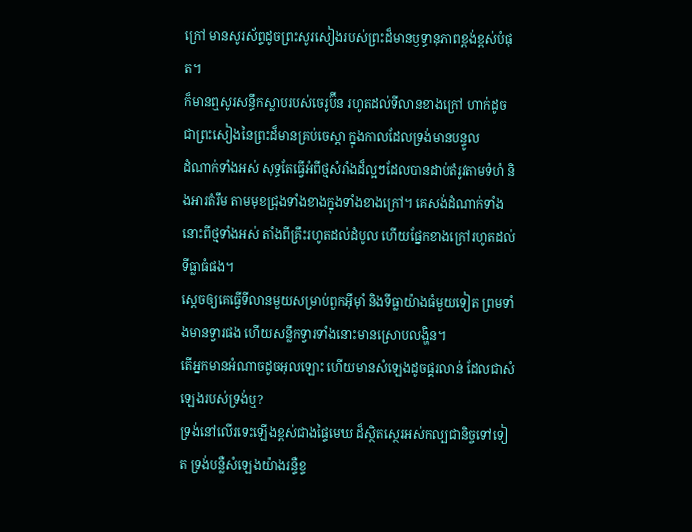ក្រៅ មានសូរស័ព្ទដូចព្រះសូរសៀងរបស់ព្រះដ៏មានឫទ្ធានុភាពខ្ពង់ខ្ពស់បំផុត។
ក៏មានឮសូរសន្ធឹកស្លាបរបស់ចេរូប៊ីន រហូតដល់ទីលានខាងក្រៅ ហាក់ដូចជាព្រះសៀងនៃព្រះដ៏មានគ្រប់ចេស្តា ក្នុងកាលដែលទ្រង់មានបន្ទូល
ដំណាក់ទាំងអស់ សុទ្ធតែធ្វើអំពីថ្មសំរាំងដ៏ល្អៗដែលបានដាប់តំរូវតាមទំហំ និងអារតំរឹម តាមមុខជ្រុងទាំងខាងក្នុងទាំងខាងក្រៅ។ គេសង់ដំណាក់ទាំងនោះពីថ្មទាំងអស់ តាំងពីគ្រឹះរហូតដល់ដំបូល ហើយផ្នែកខាងក្រៅរហូតដល់ទីធ្លាធំផង។
ស្តេចឲ្យគេធ្វើទីលានមួយសម្រាប់ពួកអ៊ីមុាំ និងទីធ្លាយ៉ាងធំមួយទៀត ព្រមទាំងមានទ្វារផង ហើយសន្លឹកទ្វារទាំងនោះមានស្រោបលង្ហិន។
តើអ្នកមានអំណាចដូចអុលឡោះ ហើយមានសំឡេងដូចផ្គរលាន់ ដែលជាសំឡេងរបស់ទ្រង់ឬ?
ទ្រង់នៅលើរទេះឡើងខ្ពស់ជាងផ្ទៃមេឃ ដ៏ស្ថិតស្ថេរអស់កល្បជានិច្ចទៅទៀត ទ្រង់បន្លឺសំឡេងយ៉ាងរន្ទឺខ្ទ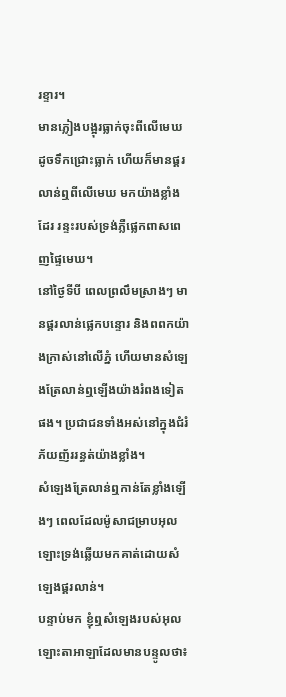រខ្ទារ។
មានភ្លៀងបង្អុរធ្លាក់ចុះពីលើមេឃ ដូចទឹកជ្រោះធ្លាក់ ហើយក៏មានផ្គរលាន់ឮពីលើមេឃ មកយ៉ាងខ្លាំងដែរ រន្ទះរបស់ទ្រង់ភ្លឺផ្លេកពាសពេញផ្ទៃមេឃ។
នៅថ្ងៃទីបី ពេលព្រលឹមស្រាងៗ មានផ្គរលាន់ផ្លេកបន្ទោរ និងពពកយ៉ាងក្រាស់នៅលើភ្នំ ហើយមានសំឡេងត្រែលាន់ឮឡើងយ៉ាងរំពងទៀតផង។ ប្រជាជនទាំងអស់នៅក្នុងជំរំភ័យញ័ររន្ធត់យ៉ាងខ្លាំង។
សំឡេងត្រែលាន់ឮកាន់តែខ្លាំងឡើងៗ ពេលដែលម៉ូសាជម្រាបអុលឡោះទ្រង់ឆ្លើយមកគាត់ដោយសំឡេងផ្គរលាន់។
បន្ទាប់មក ខ្ញុំឮសំឡេងរបស់អុលឡោះតាអាឡាដែលមានបន្ទូលថា៖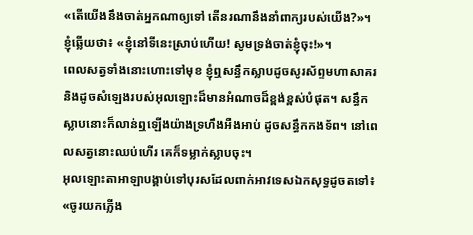«តើយើងនឹងចាត់អ្នកណាឲ្យទៅ តើនរណានឹងនាំពាក្យរបស់យើង?»។ ខ្ញុំឆ្លើយថា៖ «ខ្ញុំនៅទីនេះស្រាប់ហើយ! សូមទ្រង់ចាត់ខ្ញុំចុះ!»។
ពេលសត្វទាំងនោះហោះទៅមុខ ខ្ញុំឮសន្ធឹកស្លាបដូចសូរស័ព្ទមហាសាគរ និងដូចសំឡេងរបស់អុលឡោះដ៏មានអំណាចដ៏ខ្ពង់ខ្ពស់បំផុត។ សន្ធឹកស្លាបនោះក៏លាន់ឮឡើងយ៉ាងទ្រហឹងអឺងអាប់ ដូចសន្ធឹកកងទ័ព។ នៅពេលសត្វនោះឈប់ហើរ គេក៏ទម្លាក់ស្លាបចុះ។
អុលឡោះតាអាឡាបង្គាប់ទៅបុរសដែលពាក់អាវទេសឯកសុទ្ធដូចតទៅ៖ «ចូរយកភ្លើង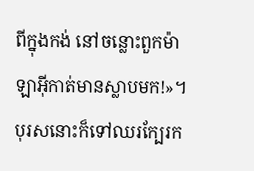ពីក្នុងកង់ នៅចន្លោះពួកម៉ាឡាអ៊ីកាត់មានស្លាបមក!»។ បុរសនោះក៏ទៅឈរក្បែរក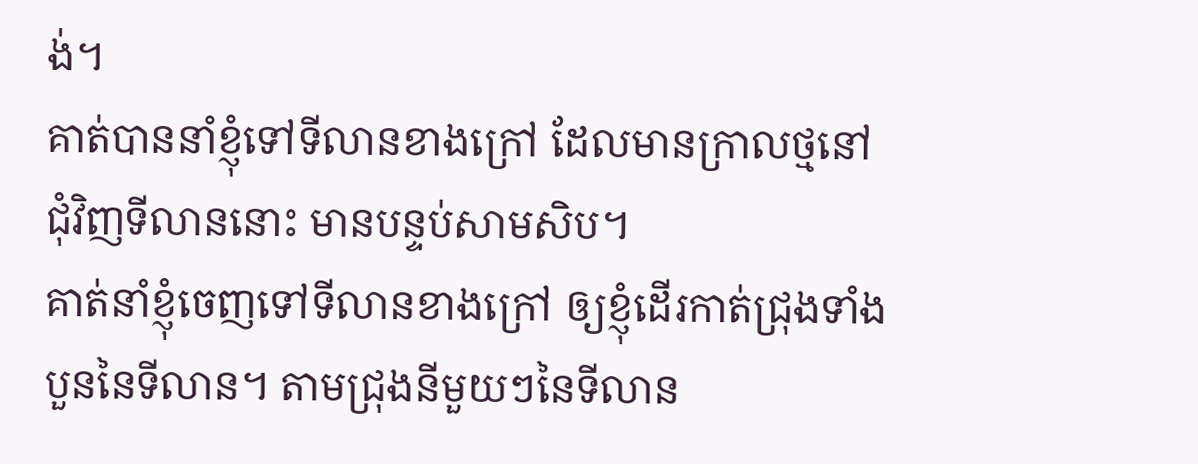ង់។
គាត់បាននាំខ្ញុំទៅទីលានខាងក្រៅ ដែលមានក្រាលថ្មនៅជុំវិញទីលាននោះ មានបន្ទប់សាមសិប។
គាត់នាំខ្ញុំចេញទៅទីលានខាងក្រៅ ឲ្យខ្ញុំដើរកាត់ជ្រុងទាំងបួននៃទីលាន។ តាមជ្រុងនីមួយៗនៃទីលាន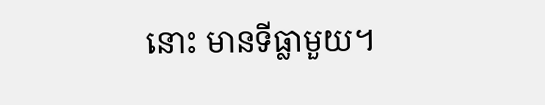នោះ មានទីធ្លាមួយ។